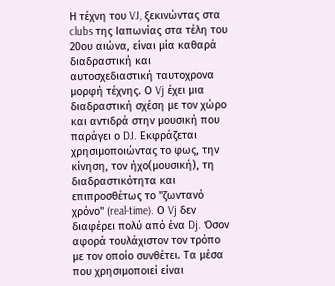Η τέχνη του VJ, ξεκινώντας στα clubs της Ιαπωνίας στα τέλη του 20ου αιώνα, είναι μία καθαρά διαδραστική και αυτοσχεδιαστική ταυτοχρονα μορφή τέχνης. Ο Vj έχει μια διαδραστική σχέση με τον χώρο και αντιδρά στην μουσική που παράγει ο DJ. Εκφράζεται χρησιμοποιώντας το φως, την κίνηση, τον ήχο(μουσική), τη διαδραστικότητα και επιπροσθέτως το "ζωντανό χρόνο" (real-time). Ο Vj δεν διαφέρει πολύ από ένα Dj. Όσον αφορά τουλάχιστον τον τρόπο με τον οποίο συνθέτει. Τα μέσα που χρησιμοποιεί είναι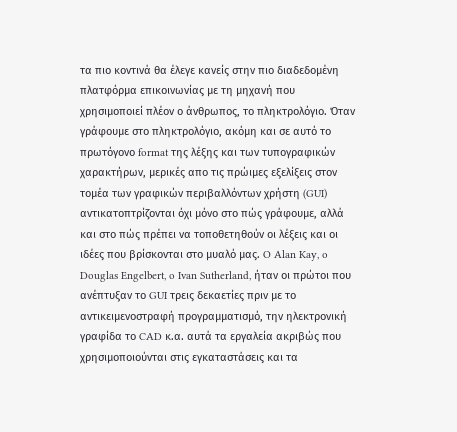τα πιο κοντινά θα έλεγε κανείς στην πιο διαδεδομένη πλατφόρμα επικοινωνίας με τη μηχανή που χρησιμοποιεί πλέον ο άνθρωπος, το πληκτρολόγιο. Όταν γράφουμε στο πληκτρολόγιο, ακόμη και σε αυτό το πρωτόγονο format της λέξης και των τυπογραφικών χαρακτήρων, μερικές απο τις πρώιμες εξελίξεις στον τομέα των γραφικών περιβαλλόντων χρήστη (GUI) αντικατοπτρίζονται όχι μόνο στο πώς γράφουμε, αλλά και στο πώς πρέπει να τοποθετηθούν οι λέξεις και οι ιδέες που βρίσκονται στο μυαλό μας. O Alan Kay, o Douglas Engelbert, o Ivan Sutherland, ήταν οι πρώτοι που ανέπτυξαν το GUI τρεις δεκαετίες πριν με το αντικειμενοστραφή προγραμματισμό, την ηλεκτρονική γραφίδα το CAD κ.α. αυτά τα εργαλεία ακριβώς που χρησιμοποιούνται στις εγκαταστάσεις και τα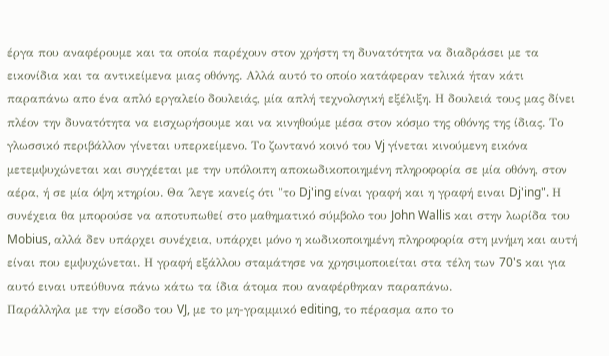έργα που αναφέρουμε και τα οποία παρέχουν στον χρήστη τη δυνατότητα να διαδράσει με τα εικονίδια και τα αντικείμενα μιας οθόνης. Αλλά αυτό το οποίο κατάφεραν τελικά ήταν κάτι παραπάνω απο ένα απλό εργαλείο δουλειάς, μία απλή τεχνολογική εξέλιξη. Η δουλειά τους μας δίνει πλέον την δυνατότητα να εισχωρήσουμε και να κινηθούμε μέσα στον κόσμο της οθόνης της ίδιας. Tο γλωσσικό περιβάλλον γίνεται υπερκείμενο. Το ζωντανό κοινό του Vj γίνεται κινούμενη εικόνα μετεμψυχώνεται και συγχέεται με την υπόλοιπη αποκωδικοποιημένη πληροφορία σε μία οθόνη, στον αέρα, ή σε μία όψη κτηρίου. Θα ΄λεγε κανείς ότι "το Dj'ing είναι γραφή και η γραφή ειναι Dj'ing". Η συνέχεια θα μπορούσε να αποτυπωθεί στο μαθηματικό σύμβολο του John Wallis και στην λωρίδα του Mobius, αλλά δεν υπάρχει συνέχεια, υπάρχει μόνο η κωδικοποιημένη πληροφορία στη μνήμη και αυτή είναι που εμψυχώνεται. Η γραφή εξάλλου σταμάτησε να χρησιμοποιείται στα τέλη των 70's και για αυτό ειναι υπεύθυνα πάνω κάτω τα ίδια άτομα που αναφέρθηκαν παραπάνω.
Παράλληλα με την είσοδο του VJ, με το μη-γραμμικό editing, το πέρασμα απο το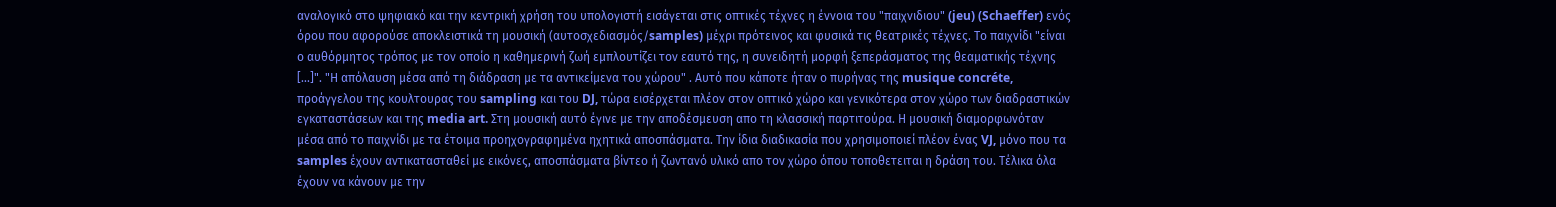αναλογικό στο ψηφιακό και την κεντρική χρήση του υπολογιστή εισάγεται στις οπτικές τέχνες η έννοια του "παιχνιδιου" (jeu) (Schaeffer) ενός όρου που αφορούσε αποκλειστικά τη μουσική (αυτοσχεδιασμός/samples) μέχρι πρότεινος και φυσικά τις θεατρικές τέχνες. Το παιχνίδι "είναι ο αυθόρμητος τρόπος με τον οποίο η καθημερινή ζωή εμπλουτίζει τον εαυτό της, η συνειδητή μορφή ξεπεράσματος της θεαματικής τέχνης [...]". "Η απόλαυση μέσα από τη διάδραση με τα αντικείμενα του χώρου" . Αυτό που κάποτε ήταν ο πυρήνας της musique concréte, προάγγελου της κουλτουρας του sampling και του DJ, τώρα εισέρχεται πλέον στον οπτικό χώρο και γενικότερα στον χώρο των διαδραστικών εγκαταστάσεων και της media art. Στη μουσική αυτό έγινε με την αποδέσμευση απο τη κλασσική παρτιτούρα. Η μουσική διαμορφωνόταν μέσα από το παιχνίδι με τα έτοιμα προηχογραφημένα ηχητικά αποσπάσματα. Την ίδια διαδικασία που χρησιμοποιεί πλέον ένας VJ, μόνο που τα samples έχουν αντικατασταθεί με εικόνες, αποσπάσματα βίντεο ή ζωντανό υλικό απο τον χώρο όπου τοποθετειται η δράση του. Τέλικα όλα έχουν να κάνουν με την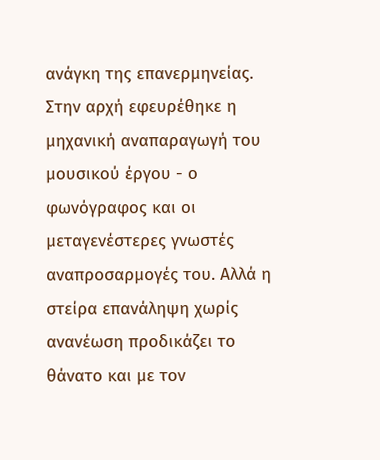ανάγκη της επανερμηνείας. Στην αρχή εφευρέθηκε η μηχανική αναπαραγωγή του μουσικού έργου - ο φωνόγραφος και οι μεταγενέστερες γνωστές αναπροσαρμογές του. Αλλά η στείρα επανάληψη χωρίς ανανέωση προδικάζει το θάνατο και με τον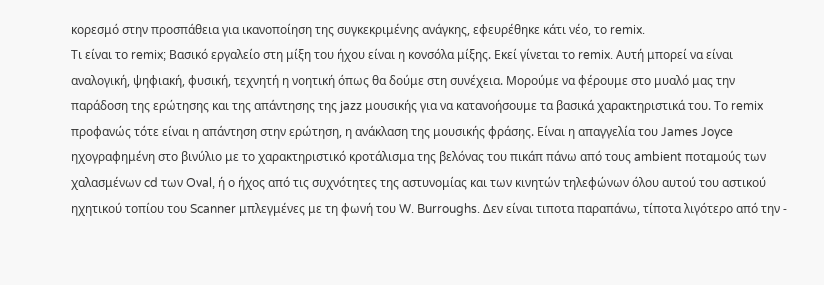κορεσμό στην προσπάθεια για ικανοποίηση της συγκεκριμένης ανάγκης, εφευρέθηκε κάτι νέο, το remix.
Τι είναι το remix; Βασικό εργαλείο στη μίξη του ήχου είναι η κονσόλα μίξης. Εκεί γίνεται το remix. Αυτή μπορεί να είναι αναλογική, ψηφιακή, φυσική, τεχνητή η νοητική όπως θα δούμε στη συνέχεια. Μορούμε να φέρουμε στο μυαλό μας την παράδοση της ερώτησης και της απάντησης της jazz μουσικής για να κατανοήσουμε τα βασικά χαρακτηριστικά του. Το remix προφανώς τότε είναι η απάντηση στην ερώτηση, η ανάκλαση της μουσικής φράσης. Είναι η απαγγελία του James Joyce ηχογραφημένη στο βινύλιο με το χαρακτηριστικό κροτάλισμα της βελόνας του πικάπ πάνω από τους ambient ποταμούς των χαλασμένων cd των Oval, ή ο ήχος από τις συχνότητες της αστυνομίας και των κινητών τηλεφώνων όλου αυτού του αστικού ηχητικού τοπίου του Scanner μπλεγμένες με τη φωνή του W. Burroughs. Δεν είναι τιποτα παραπάνω, τίποτα λιγότερο από την -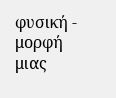φυσική - μορφή μιας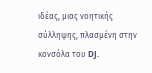ιδέας, μιας νοητικής σύλληψης, πλασμένη στην κονσόλα του DJ.